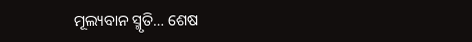ମୂଲ୍ୟବାନ ସ୍ମୃତି… ଶେଷ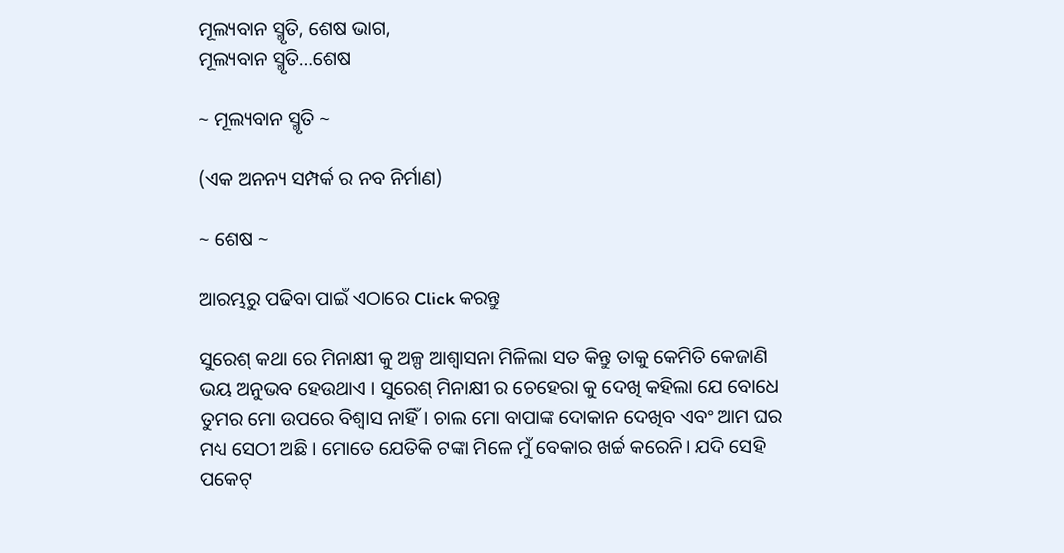ମୂଲ୍ୟବାନ ସ୍ମୃତି, ଶେଷ ଭାଗ,
ମୂଲ୍ୟବାନ ସ୍ମୃତି…ଶେଷ

~ ମୂଲ୍ୟବାନ ସ୍ମୃତି ~

(ଏକ ଅନନ୍ୟ ସମ୍ପର୍କ ର ନବ ନିର୍ମାଣ)

~ ଶେଷ ~

ଆରମ୍ଭରୁ ପଢିବା ପାଇଁ ଏଠାରେ Click କରନ୍ତୁ

ସୁରେଶ୍ କଥା ରେ ମିନାକ୍ଷୀ କୁ ଅଳ୍ପ ଆଶ୍ଵାସନା ମିଳିଲା ସତ କିନ୍ତୁ ତାକୁ କେମିତି କେଜାଣି ଭୟ ଅନୁଭବ ହେଉଥାଏ । ସୁରେଶ୍ ମିନାକ୍ଷୀ ର ଚେହେରା କୁ ଦେଖି କହିଲା ଯେ ବୋଧେ ତୁମର ମୋ ଉପରେ ବିଶ୍ୱାସ ନାହିଁ। ଚାଲ ମୋ ବାପାଙ୍କ ଦୋକାନ ଦେଖିବ ଏବଂ ଆମ ଘର ମଧ୍ୟ ସେଠୀ ଅଛି । ମୋତେ ଯେତିକି ଟଙ୍କା ମିଳେ ମୁଁ ବେକାର ଖର୍ଚ୍ଚ କରେନି। ଯଦି ସେହି ପକେଟ୍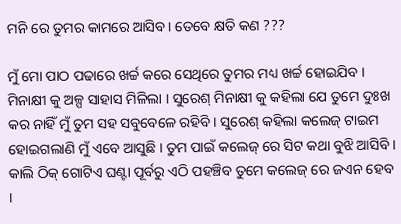ମନି ରେ ତୁମର କାମରେ ଆସିବ। ତେବେ କ୍ଷତି କଣ ???

ମୁଁ ମୋ ପାଠ ପଢାରେ ଖର୍ଚ୍ଚ କରେ ସେଥିରେ ତୁମର ମଧ୍ୟ ଖର୍ଚ୍ଚ ହୋଇଯିବ । ମିନାକ୍ଷୀ କୁ ଅଳ୍ପ ସାହାସ ମିଳିଲା । ସୁରେଶ୍ ମିନାକ୍ଷୀ କୁ କହିଲା ଯେ ତୁମେ ଦୁଃଖ କର ନାହିଁ ମୁଁ ତୁମ ସହ ସବୁବେଳେ ରହିବି । ସୁରେଶ୍ କହିଲା କଲେଜ୍ ଟାଇମ ହୋଇଗଲାଣି ମୁଁ ଏବେ ଆସୁଛି । ତୁମ ପାଇଁ କଲେଜ୍ ରେ ସିଟ କଥା ବୁଝି ଆସିବି । କାଲି ଠିକ୍ ଗୋଟିଏ ଘଣ୍ଟା ପୂର୍ବରୁ ଏଠି ପହଞ୍ଚିବ ତୁମେ କଲେଜ୍ ରେ ଜଏନ ହେବ ।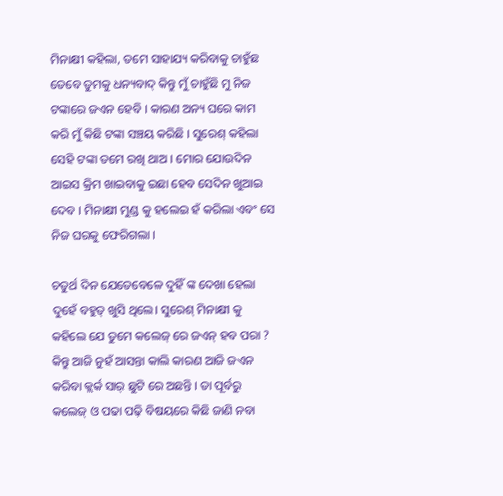ମିନାକ୍ଷୀ କହିଲା, ତମେ ସାହାଯ୍ୟ କରିବାକୁ ଚାହୁଁଛ ତେବେ ତୁମକୁ ଧନ୍ୟବାଦ୍ କିନ୍ତୁ ମୁଁ ଚାହୁଁଛି ମୁ ନିଜ ଟଙ୍କାରେ ଜଏନ ହେବି । କାରଣ ଅନ୍ୟ ଘରେ କାମ କରି ମୁଁ କିଛି ଟଙ୍କା ସଞ୍ଚୟ କରିଛି । ସୁରେଶ୍ କହିଲା ସେହି ଟଙ୍କା ତମେ ରଖି ଥାଅ । ମୋର ଯୋଉଦିନ ଆଇସ କ୍ରିମ ଖାଇବାକୁ ଇଛା ହେବ ସେଦିନ ଖୁଆଇ ଦେବ । ମିନାକ୍ଷୀ ମୁଣ୍ଡ କୁ ହଲେଇ ହଁ କରିଲା ଏବଂ ସେ ନିଜ ଘରକୁ ଫେରିଗଲା ।

ଚତୁର୍ଥ ଦିନ ଯେତେବେଳେ ଦୁହିଁ ଙ୍କ ଦେଖା ହେଲା ଦୁହେଁ ବହୁତ୍ ଖୁସି ଥିଲେ। ସୁରେଶ୍ ମିନାକ୍ଷୀ କୁ କହିଲେ ଯେ ତୁମେ କଲେଜ୍ ରେ ଜଏନ୍ ହବ ପରା ? କିନ୍ତୁ ଆଜି ନୁହଁ ଆସନ୍ତା କାଲି କାରଣ ଆଜି ଜଏନ କରିବା କ୍ଲର୍କ ସାର୍ ଛୁଟି ରେ ଅଛନ୍ତି । ତା ପୂର୍ବରୁ କଲେଜ୍ ଓ ପଢା ପଢ଼ି ବିଷୟରେ କିଛି ଜାଣି ନବା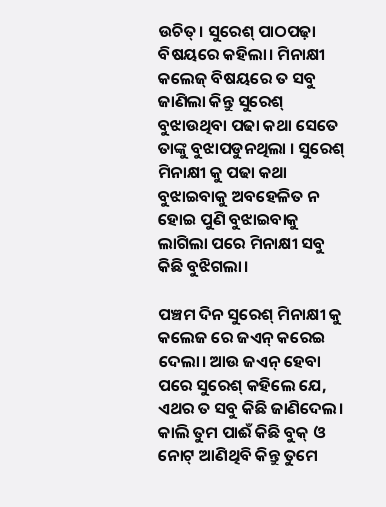ଉଚିତ୍। ସୁରେଶ୍ ପାଠପଢ଼ା ବିଷୟରେ କହିଲା। ମିନାକ୍ଷୀ କଲେଜ୍ ବିଷୟରେ ତ ସବୁ ଜାଣିଲା କିନ୍ତୁ ସୁରେଶ୍ ବୁଝାଉଥିବା ପଢା କଥା ସେତେ ତାଙ୍କୁ ବୁଝାପଡୁନଥିଲା । ସୁରେଶ୍ ମିନାକ୍ଷୀ କୁ ପଢା କଥା ବୁଝାଇବାକୁ ଅବହେଳିତ ନ ହୋଇ ପୁଣି ବୁଝାଇବାକୁ ଲାଗିଲା ପରେ ମିନାକ୍ଷୀ ସବୁ କିଛି ବୁଝିଗଲା।

ପଞ୍ଚମ ଦିନ ସୁରେଶ୍ ମିନାକ୍ଷୀ କୁ କଲେଜ ରେ ଜଏନ୍ କରେଇ ଦେଲା। ଆଉ ଜଏନ୍ ହେବା ପରେ ସୁରେଶ୍ କହିଲେ ଯେ, ଏଥର ତ ସବୁ କିଛି ଜାଣିଦେଲ। କାଲି ତୁମ ପାଈଁ କିଛି ବୁକ୍ ଓ ନୋଟ୍ ଆଣିଥିବି କିନ୍ତୁ ତୁମେ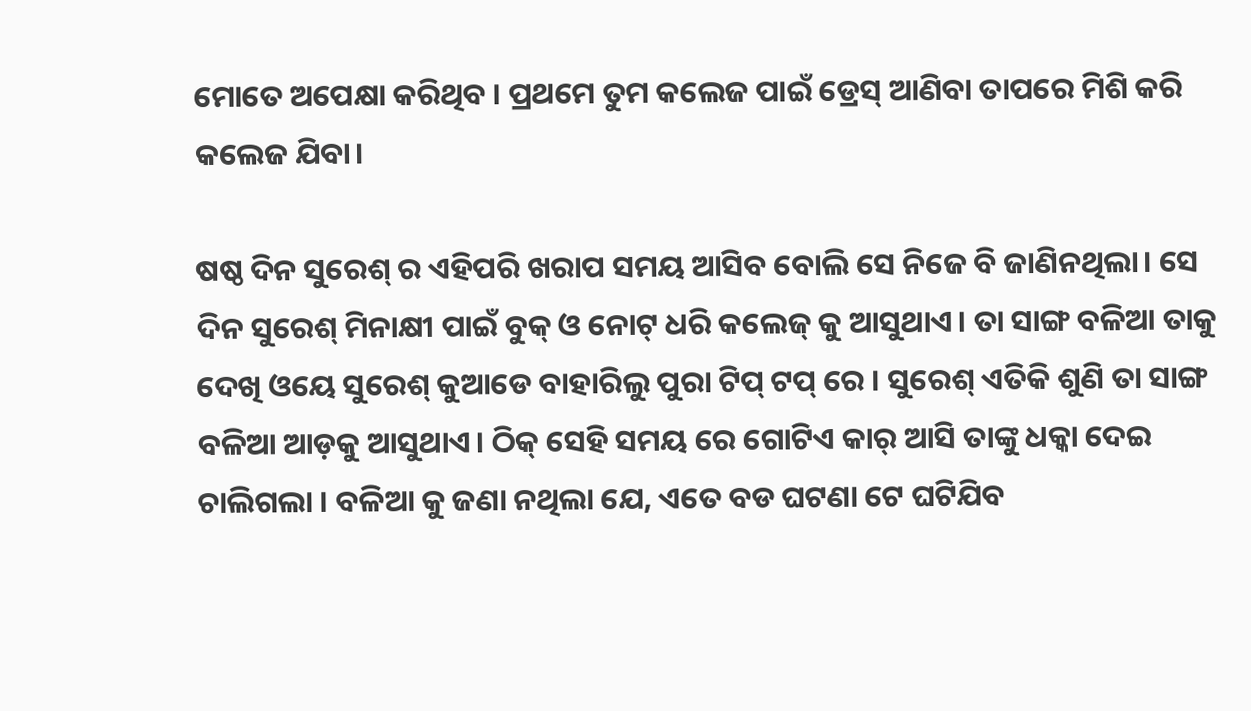ମୋତେ ଅପେକ୍ଷା କରିଥିବ । ପ୍ରଥମେ ତୁମ କଲେଜ ପାଇଁ ଡ୍ରେସ୍ ଆଣିବା ତାପରେ ମିଶି କରି କଲେଜ ଯିବା।

ଷଷ୍ଠ ଦିନ ସୁରେଶ୍ ର ଏହିପରି ଖରାପ ସମୟ ଆସିବ ବୋଲି ସେ ନିଜେ ବି ଜାଣିନଥିଲା। ସେ ଦିନ ସୁରେଶ୍ ମିନାକ୍ଷୀ ପାଇଁ ବୁକ୍ ଓ ନୋଟ୍ ଧରି କଲେଜ୍ କୁ ଆସୁଥାଏ। ତା ସାଙ୍ଗ ବଳିଆ ତାକୁ ଦେଖି ଓୟେ ସୁରେଶ୍ କୁଆଡେ ବାହାରିଲୁ ପୁରା ଟିପ୍ ଟପ୍ ରେ । ସୁରେଶ୍ ଏତିକି ଶୁଣି ତା ସାଙ୍ଗ ବଳିଆ ଆଡ଼କୁ ଆସୁଥାଏ। ଠିକ୍ ସେହି ସମୟ ରେ ଗୋଟିଏ କାର୍ ଆସି ତାଙ୍କୁ ଧକ୍କା ଦେଇ ଚାଲିଗଲା । ବଳିଆ କୁ ଜଣା ନଥିଲା ଯେ, ଏତେ ବଡ ଘଟଣା ଟେ ଘଟିଯିବ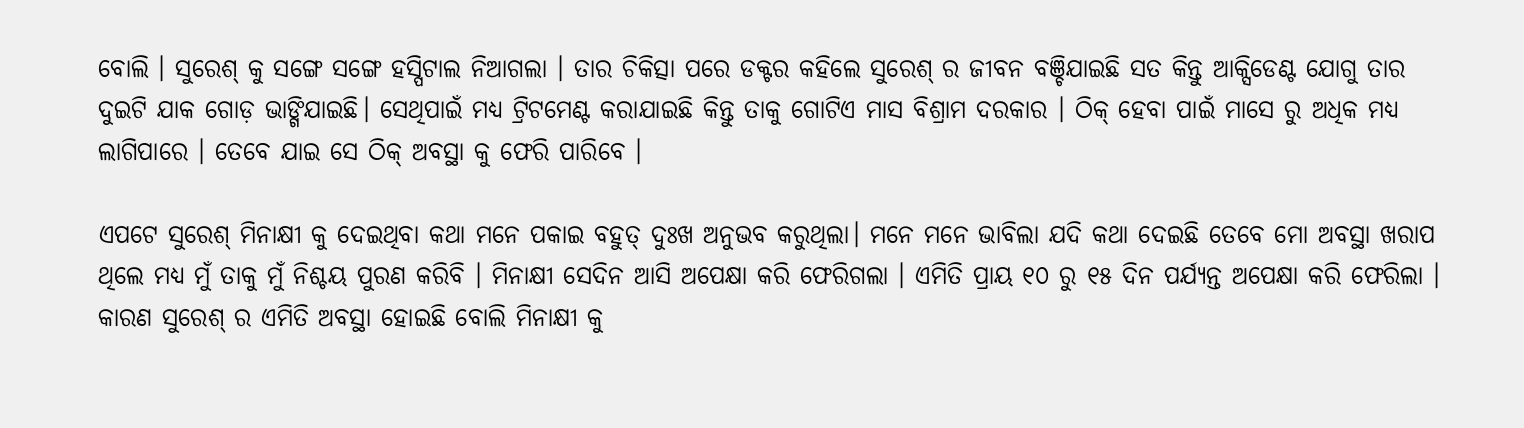ବୋଲି । ସୁରେଶ୍ କୁ ସଙ୍ଗେ ସଙ୍ଗେ ହସ୍ପିଟାଲ ନିଆଗଲା । ତାର ଚିକିତ୍ସା ପରେ ଡକ୍ଟର କହିଲେ ସୁରେଶ୍ ର ଜୀବନ ବଞ୍ଚିଯାଇଛି ସତ କିନ୍ତୁ ଆକ୍ସିଡେଣ୍ଟ ଯୋଗୁ ତାର ଦୁଇଟି ଯାକ ଗୋଡ଼ ଭାଙ୍ଗିଯାଇଛି। ସେଥିପାଇଁ ମଧ୍ୟ ଟ୍ରିଟମେଣ୍ଟ କରାଯାଇଛି କିନ୍ତୁ ତାକୁ ଗୋଟିଏ ମାସ ବିଶ୍ରାମ ଦରକାର । ଠିକ୍ ହେବା ପାଇଁ ମାସେ ରୁ ଅଧିକ ମଧ୍ୟ ଲାଗିପାରେ । ତେବେ ଯାଇ ସେ ଠିକ୍ ଅବସ୍ଥା କୁ ଫେରି ପାରିବେ ।

ଏପଟେ ସୁରେଶ୍ ମିନାକ୍ଷୀ କୁ ଦେଇଥିବା କଥା ମନେ ପକାଇ ବହୁତ୍ ଦୁଃଖ ଅନୁଭବ କରୁଥିଲା। ମନେ ମନେ ଭାବିଲା ଯଦି କଥା ଦେଇଛି ତେବେ ମୋ ଅବସ୍ଥା ଖରାପ ଥିଲେ ମଧ୍ୟ ମୁଁ ତାକୁ ମୁଁ ନିଶ୍ଚୟ ପୁରଣ କରିବି । ମିନାକ୍ଷୀ ସେଦିନ ଆସି ଅପେକ୍ଷା କରି ଫେରିଗଲା । ଏମିତି ପ୍ରାୟ ୧୦ ରୁ ୧୫ ଦିନ ପର୍ଯ୍ୟନ୍ତ ଅପେକ୍ଷା କରି ଫେରିଲା । କାରଣ ସୁରେଶ୍ ର ଏମିତି ଅବସ୍ଥା ହୋଇଛି ବୋଲି ମିନାକ୍ଷୀ କୁ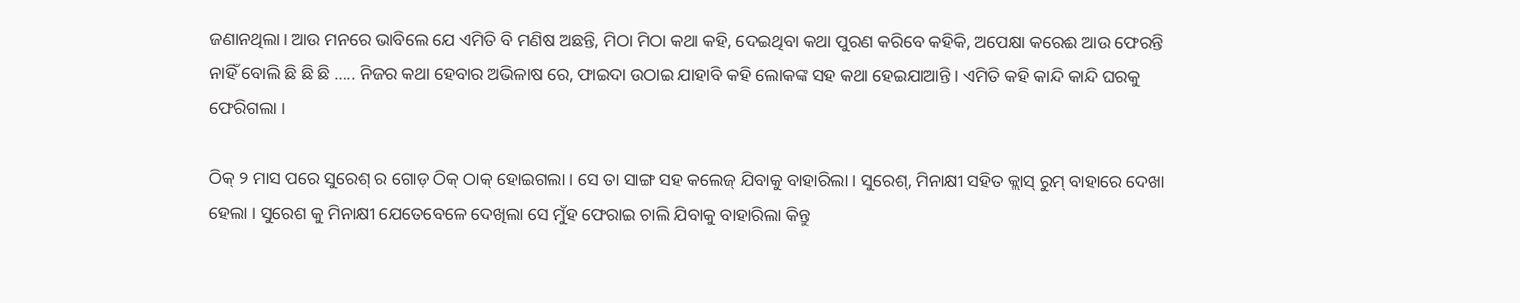ଜଣାନଥିଲା। ଆଉ ମନରେ ଭାବିଲେ ଯେ ଏମିତି ବି ମଣିଷ ଅଛନ୍ତି, ମିଠା ମିଠା କଥା କହି, ଦେଇଥିବା କଥା ପୁରଣ କରିବେ କହିକି, ଅପେକ୍ଷା କରେଈ ଆଉ ଫେରନ୍ତି ନାହିଁ ବୋଲି ଛି ଛି ଛି ….. ନିଜର କଥା ହେବାର ଅଭିଳାଷ ରେ, ଫାଇଦା ଉଠାଇ ଯାହାବି କହି ଲୋକଙ୍କ ସହ କଥା ହେଇଯାଆନ୍ତି । ଏମିତି କହି କାନ୍ଦି କାନ୍ଦି ଘରକୁ ଫେରିଗଲା ।

ଠିକ୍ ୨ ମାସ ପରେ ସୁରେଶ୍ ର ଗୋଡ଼ ଠିକ୍ ଠାକ୍ ହୋଇଗଲା । ସେ ତା ସାଙ୍ଗ ସହ କଲେଜ୍ ଯିବାକୁ ବାହାରିଲା । ସୁରେଶ୍, ମିନାକ୍ଷୀ ସହିତ କ୍ଲାସ୍ ରୁମ୍ ବାହାରେ ଦେଖା ହେଲା । ସୁରେଶ କୁ ମିନାକ୍ଷୀ ଯେତେବେଳେ ଦେଖିଲା ସେ ମୁଁହ ଫେରାଇ ଚାଲି ଯିବାକୁ ବାହାରିଲା କିନ୍ତୁ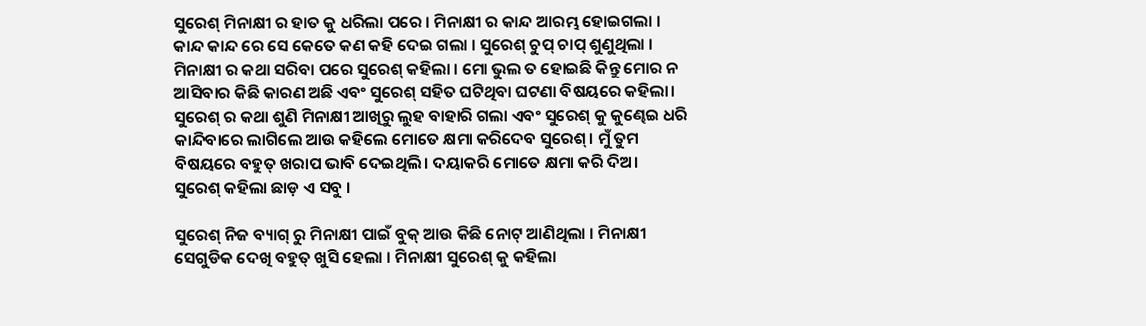ସୁରେଶ୍ ମିନାକ୍ଷୀ ର ହାତ କୁ ଧରିଲା ପରେ । ମିନାକ୍ଷୀ ର କାନ୍ଦ ଆରମ୍ଭ ହୋଇଗଲା । କାନ୍ଦ କାନ୍ଦ ରେ ସେ କେତେ କଣ କହି ଦେଇ ଗଲା । ସୁରେଶ୍ ଚୁପ୍ ଚାପ୍ ଶୁଣୁଥିଲା । ମିନାକ୍ଷୀ ର କଥା ସରିବା ପରେ ସୁରେଶ୍ କହିଲା । ମୋ ଭୁଲ ତ ହୋଇଛି କିନ୍ତୁ ମୋର ନ ଆସିବାର କିଛି କାରଣ ଅଛି ଏବଂ ସୁରେଶ୍ ସହିତ ଘଟିଥିବା ଘଟଣା ବିଷୟରେ କହିଲା। ସୁରେଶ୍ ର କଥା ଶୁଣି ମିନାକ୍ଷୀ ଆଖିରୁ ଲୁହ ବାହାରି ଗଲା ଏବଂ ସୁରେଶ୍ କୁ କୁଣ୍ଢେଇ ଧରି କାନ୍ଦିବାରେ ଲାଗିଲେ ଆଉ କହିଲେ ମୋତେ କ୍ଷମା କରିଦେବ ସୁରେଶ୍। ମୁଁ ତୁମ ବିଷୟରେ ବହୁତ୍ ଖରାପ ଭାବି ଦେଇଥିଲି। ଦୟାକରି ମୋତେ କ୍ଷମା କରି ଦିଅ। ସୁରେଶ୍ କହିଲା ଛାଡ଼ ଏ ସବୁ ।

ସୁରେଶ୍ ନିଜ ବ୍ୟାଗ୍ ରୁ ମିନାକ୍ଷୀ ପାଇଁ ବୁକ୍ ଆଉ କିଛି ନୋଟ୍ ଆଣିଥିଲା । ମିନାକ୍ଷୀ ସେଗୁଡିକ ଦେଖି ବହୁତ୍ ଖୁସି ହେଲା । ମିନାକ୍ଷୀ ସୁରେଶ୍ କୁ କହିଲା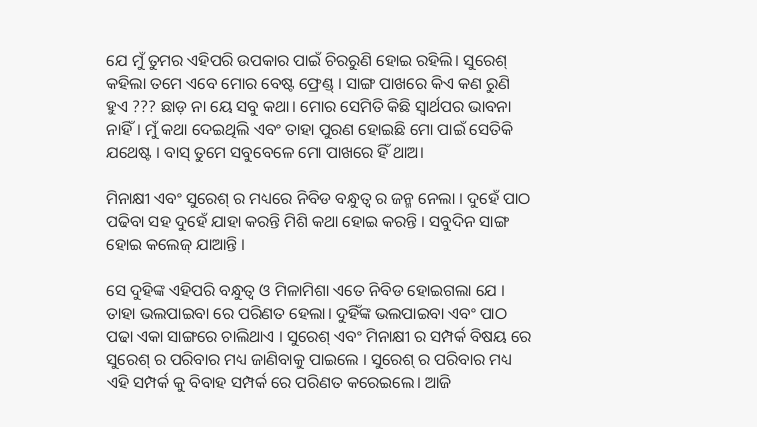ଯେ ମୁଁ ତୁମର ଏହିପରି ଉପକାର ପାଇଁ ଚିରରୁଣି ହୋଇ ରହିଲି। ସୁରେଶ୍ କହିଲା ତମେ ଏବେ ମୋର ବେଷ୍ଟ ଫ୍ରେଣ୍ଡ୍ । ସାଙ୍ଗ ପାଖରେ କିଏ କଣ ରୁଣି ହୁଏ ??? ଛାଡ଼ ନା ୟେ ସବୁ କଥା। ମୋର ସେମିତି କିଛି ସ୍ୱାର୍ଥପର ଭାବନା ନାହିଁ। ମୁଁ କଥା ଦେଇଥିଲି ଏବଂ ତାହା ପୁରଣ ହୋଇଛି ମୋ ପାଇଁ ସେତିକି ଯଥେଷ୍ଟ । ବାସ୍ ତୁମେ ସବୁବେଳେ ମୋ ପାଖରେ ହିଁ ଥାଅ।

ମିନାକ୍ଷୀ ଏବଂ ସୁରେଶ୍ ର ମଧ୍ୟରେ ନିବିଡ ବନ୍ଧୁତ୍ୱ ର ଜନ୍ମ ନେଲା । ଦୁହେଁ ପାଠ ପଢିବା ସହ ଦୁହେଁ ଯାହା କରନ୍ତି ମିଶି କଥା ହୋଇ କରନ୍ତି । ସବୁଦିନ ସାଙ୍ଗ ହୋଇ କଲେଜ୍ ଯାଆନ୍ତି ।

ସେ ଦୁହିଙ୍କ ଏହିପରି ବନ୍ଧୁତ୍ୱ ଓ ମିଳାମିଶା ଏତେ ନିବିଡ ହୋଇଗଲା ଯେ । ତାହା ଭଲପାଇବା ରେ ପରିଣତ ହେଲା। ଦୁହିଁଙ୍କ ଭଲପାଇବା ଏବଂ ପାଠ ପଢା ଏକା ସାଙ୍ଗରେ ଚାଲିଥାଏ । ସୁରେଶ୍ ଏବଂ ମିନାକ୍ଷୀ ର ସମ୍ପର୍କ ବିଷୟ ରେ ସୁରେଶ୍ ର ପରିବାର ମଧ୍ୟ ଜାଣିବାକୁ ପାଇଲେ । ସୁରେଶ୍ ର ପରିବାର ମଧ୍ୟ ଏହି ସମ୍ପର୍କ କୁ ବିବାହ ସମ୍ପର୍କ ରେ ପରିଣତ କରେଇଲେ। ଆଜି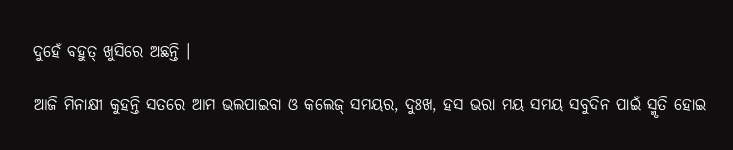ଦୁହେଁ ବହୁତ୍ ଖୁସିରେ ଅଛନ୍ତି ।

ଆଜି ମିନାକ୍ଷୀ କୁହନ୍ତି ସତରେ ଆମ ଭଲପାଇବା ଓ କଲେଜ୍ ସମୟର, ଦୁଃଖ, ହସ ଭରା ମୟ ସମୟ ସବୁଦିନ ପାଇଁ ସ୍ମୃତି ହୋଇ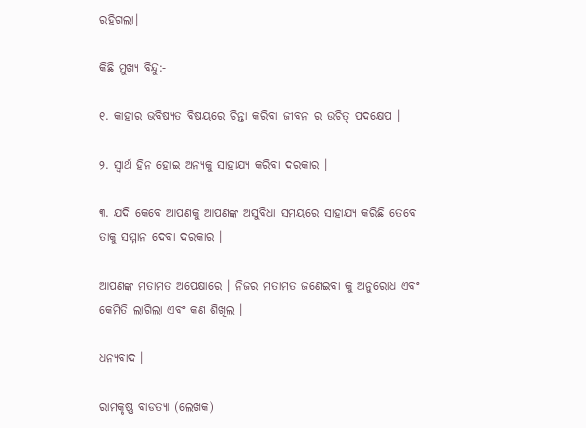ରହିଗଲା।

କିଛି ମୁଖ୍ୟ ବିନ୍ଦୁ:-

୧. କାହାର ଭବିଷ୍ୟତ ବିଷୟରେ ଚିନ୍ତା କରିବା ଜୀବନ ର ଉଚିତ୍ ପଦକ୍ଷେପ ।

୨. ସ୍ବାର୍ଥ ହିନ ହୋଇ ଅନ୍ୟକୁ ସାହାଯ୍ୟ କରିବା ଦରକାର ।

୩. ଯଦି କେବେ ଆପଣକୁ ଆପଣଙ୍କ ଅସୁବିଧା ସମୟରେ ସାହାଯ୍ୟ କରିଛି ତେବେ ତାକୁ ସମ୍ମାନ ଦେବା ଦରକାର ।

ଆପଣଙ୍କ ମତାମତ ଅପେକ୍ଷାରେ । ନିଜର ମତାମତ ଜଣେଇବା କୁ ଅନୁରୋଧ ଏବଂ କେମିତି ଲାଗିଲା ଏବଂ କଣ ଶିଖିଲ ।

ଧନ୍ୟବାଦ ।

ରାମକୃଷ୍ଣ ବାଡତ୍ୟା (ଲେଖକ)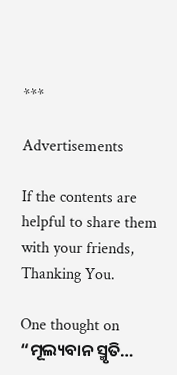***

Advertisements

If the contents are helpful to share them with your friends, Thanking You.

One thought on “ମୂଲ୍ୟବାନ ସ୍ମୃତି…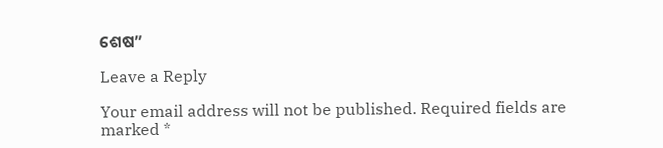ଶେଷ”

Leave a Reply

Your email address will not be published. Required fields are marked *